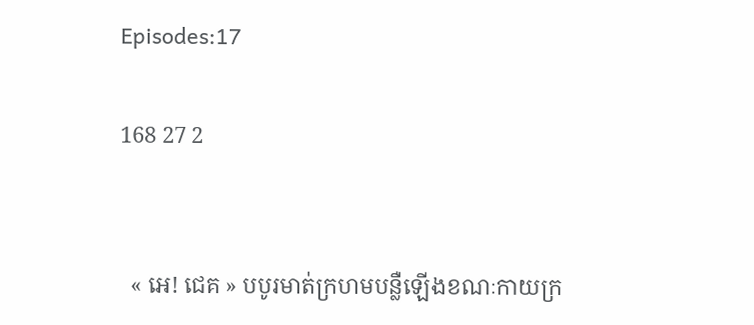Episodes:17

168 27 2


  « អេ! ជេគ » បបូរមាត់ក្រហមបន្លឺឡើងខណៈកាយក្រ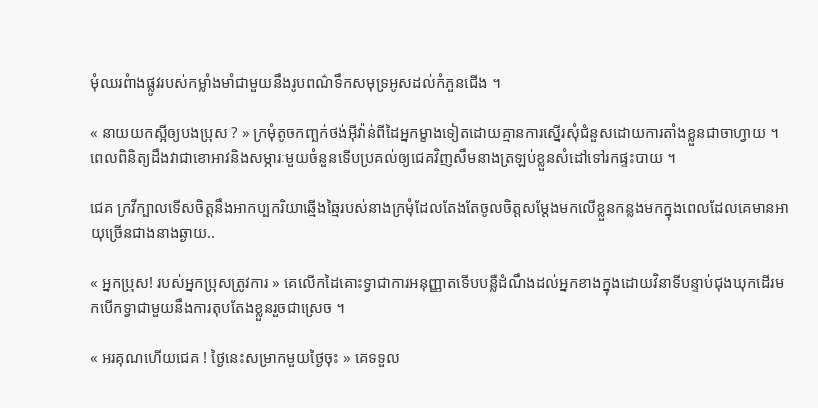មុំឈរពំាងផ្លូវរបស់កម្លាំងមាំជាមួយនឹងរូបពណ៌ទឹកសមុទ្រអូសដល់កំភួនជើង ។

« នាយយកស្អីឲ្យបងប្រុស ? » ក្រមុំតូចកញ្ឆក់ថង់អុីវ៉ាន់ពីដៃអ្នកម្ខាងទៀតដោយគ្មានការស្នើរសុំជំនួសដោយការតាំងខ្លួនជាចាហ្វាយ ។ ពេលពិនិត្យដឹងវាជាខោអាវនិងសម្ភារៈមួយចំនួនទើបប្រគល់ឲ្យជេគវិញសឹមនាងត្រឡប់ខ្លួនសំដៅទៅរកផ្ទះបាយ ។

ជេគ ក្រវីក្បាលទើសចិត្តនឹងអាកប្បករិយាឆ្មើងឆ្មៃរបស់នាងក្រមុំដែលតែងតែចូលចិត្តសម្តែងមកលើខ្លួនកន្លងមកក្នុងពេលដែលគេមានអាយុច្រើនជាងនាងឆ្ងាយ..

« អ្នកប្រុស! របស់អ្នកប្រុសត្រូវការ » គេលើកដៃគោះទ្វាជាការអនុញ្ញាតទើបបន្លឺដំណឹងដល់អ្នកខាងក្នុងដោយវិនាទីបន្ទាប់ជុងឃុកដើរមកបើកទ្វាជាមួយនឹងការតុបតែងខ្លួនរួចជាស្រេច ។

« អរគុណហើយជេគ ! ថ្ងៃនេះសម្រាកមួយថ្ងៃចុះ » គេទទួល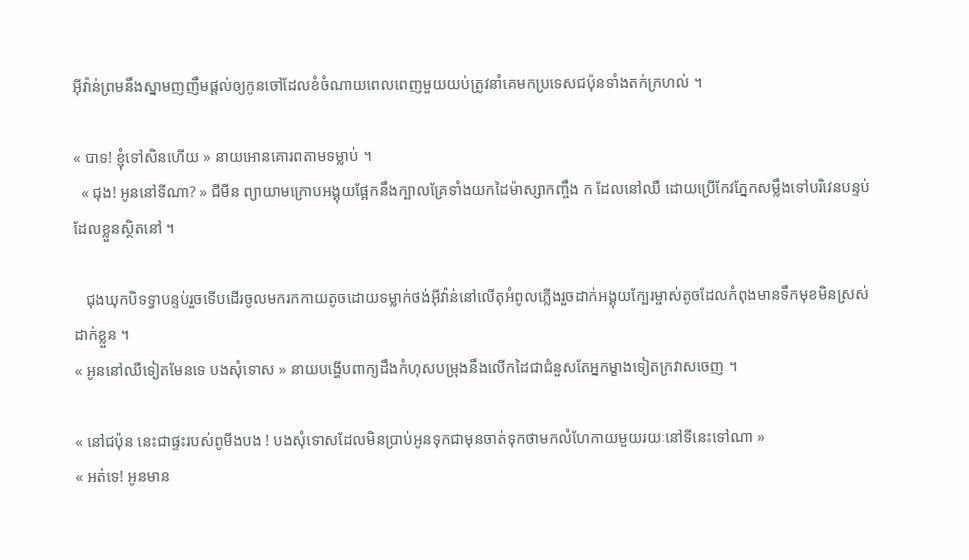អុីវ៉ាន់ព្រមនឹងស្នាមញញឹមផ្តល់ឲ្យកូនចៅដែលខំចំណាយពេលពេញមួយយប់ត្រូវនាំគេមកប្រទេសជប៉ុនទាំងតក់ក្រហល់ ។

« បាទ! ខ្ញុំទៅសិនហើយ » នាយអោនគោរពតាមទម្លាប់ ។
  « ជុង! អូននៅទីណា? » ជីមីន ព្យាយាមក្រោបអង្គុយផ្អែកនឹងក្បាលគ្រែទាំងយកដៃម៉ាស្សាកញ្ចឹង ក ដែលនៅឈឺ ដោយប្រើកែវភ្នែកសម្លឹងទៅបរិវេនបន្ទប់ដែលខ្លួនស្ថិតនៅ ។

   ជុងឃុកបិទទ្វាបន្ទប់រួចទើបដើរចូលមករកកាយតូចដោយទម្លាក់ថង់អុីវ៉ាន់នៅលើតុអំពូលភ្លើងរួចដាក់អង្គុយក្បែរម្ចាស់តូចដែលកំពុងមានទឹកមុខមិនស្រស់ដាក់ខ្លួន ។
« អូននៅឈឺទៀតមែនទេ បងសុំទោស » នាយបង្ហើបពាក្យដឹងកំហុសបម្រុងនឹងលើកដៃជាជំនួសតែអ្នកម្ខាងទៀតក្រវាសចេញ ។

« នៅជប៉ុន នេះជាផ្ទះរបស់ពូមីងបង ! បងសុំទោសដែលមិនប្រាប់អូនទុកជាមុនចាត់ទុកថាមកលំហែកាយមួយរយៈនៅទីនេះទៅណា »
« អត់ទេ! អូនមាន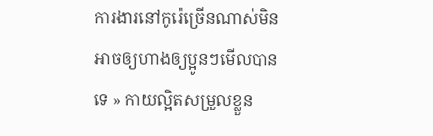ការងារនៅកូរ៉េច្រើនណាស់មិនអាចឲ្យហាងឲ្យប្អូនៗមើលបានទេ » កាយល្អិតសម្រួលខ្លួន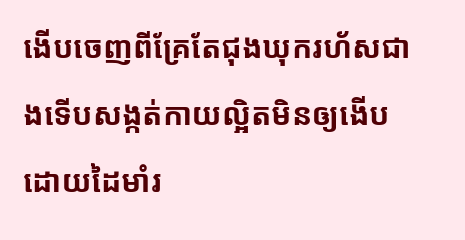ងើបចេញពីគ្រែតែជុងឃុករហ័សជាងទើបសង្កត់កាយល្អិតមិនឲ្យងើបដោយដៃមាំរ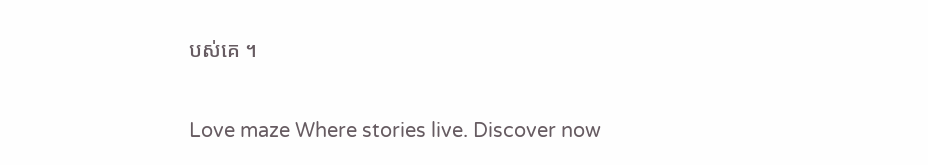បស់គេ ។

Love maze Where stories live. Discover now